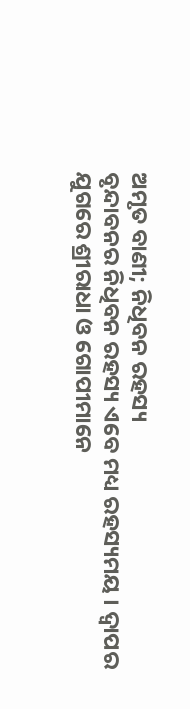ଅମୃତ ବାଣୀ; ନିଧିବନ ରହସ୍ୟ
ବୃନ୍ଦାବନର ନିଧିବନ ରହସ୍ୟ ଏବେ ମଧ୍ୟ ରହସ୍ୟମୟ । ଦ୍ୱାପର ଯୁଗରେ ଶ୍ରୀରାଧା ଓ ଗୋପୀମାନେ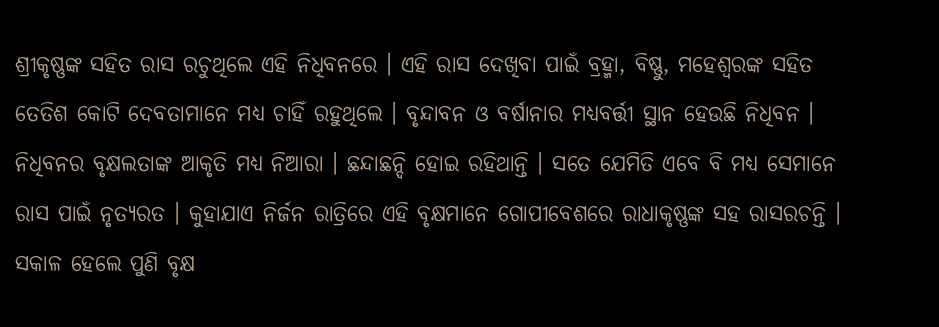ଶ୍ରୀକୃଷ୍ଣଙ୍କ ସହିତ ରାସ ରଚୁଥିଲେ ଏହି ନିଧିବନରେ । ଏହି ରାସ ଦେଖିବା ପାଇଁ ବ୍ରହ୍ମା, ବିଷ୍ଣୁ, ମହେଶ୍ୱରଙ୍କ ସହିତ ତେତିଶ କୋଟି ଦେବତାମାନେ ମଧ୍ୟ ଚାହିଁ ରହୁଥିଲେ । ବୃନ୍ଦାବନ ଓ ବର୍ଷାନାର ମଧ୍ୟବର୍ତ୍ତୀ ସ୍ଥାନ ହେଉଛି ନିଧିବନ । ନିଧିବନର ବୃକ୍ଷଲତାଙ୍କ ଆକୃତି ମଧ୍ୟ ନିଆରା । ଛନ୍ଦାଛନ୍ଦି ହୋଇ ରହିଥାନ୍ତି । ସତେ ଯେମିତି ଏବେ ବି ମଧ୍ୟ ସେମାନେ ରାସ ପାଇଁ ନୃତ୍ୟରତ । କୁହାଯାଏ ନିର୍ଜନ ରାତ୍ରିରେ ଏହି ବୃକ୍ଷମାନେ ଗୋପୀବେଶରେ ରାଧାକୃଷ୍ଣଙ୍କ ସହ ରାସରଚନ୍ତି । ସକାଳ ହେଲେ ପୁଣି ବୃକ୍ଷ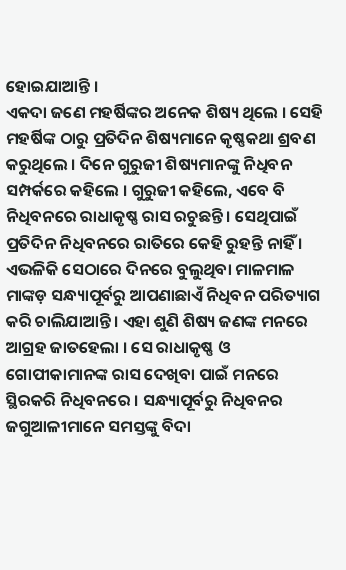ହୋଇଯାଆନ୍ତି ।
ଏକଦା ଜଣେ ମହର୍ଷିଙ୍କର ଅନେକ ଶିଷ୍ୟ ଥିଲେ । ସେହି ମହର୍ଷିଙ୍କ ଠାରୁ ପ୍ରତିଦିନ ଶିଷ୍ୟମାନେ କୃଷ୍ଣକଥା ଶ୍ରବଣ କରୁଥିଲେ । ଦିନେ ଗୁରୁଜୀ ଶିଷ୍ୟମାନଙ୍କୁ ନିଧିବନ ସମ୍ପର୍କରେ କହିଲେ । ଗୁରୁଜୀ କହିଲେ, ଏବେ ବି ନିଧିବନରେ ରାଧାକୃଷ୍ଣ ରାସ ରଚୁଛନ୍ତି । ସେଥିପାଇଁ ପ୍ରତିଦିନ ନିଧିବନରେ ରାତିରେ କେହି ରୁହନ୍ତି ନାହିଁ । ଏଭଳିକି ସେଠାରେ ଦିନରେ ବୁଲୁଥିବା ମାଳମାଳ ମାଙ୍କଡ଼ ସନ୍ଧ୍ୟାପୂର୍ବରୁ ଆପଣାଛାଏଁ ନିଧିବନ ପରିତ୍ୟାଗ କରି ଚାଲିଯାଆନ୍ତି । ଏହା ଶୁଣି ଶିଷ୍ୟ ଜଣଙ୍କ ମନରେ ଆଗ୍ରହ ଜାତହେଲା । ସେ ରାଧାକୃଷ୍ଣ ଓ ଗୋପୀକାମାନଙ୍କ ରାସ ଦେଖିବା ପାଇଁ ମନରେ ସ୍ଥିରକରି ନିଧିବନରେ । ସନ୍ଧ୍ୟାପୂର୍ବରୁ ନିଧିବନର ଜଗୁଆଳୀମାନେ ସମସ୍ତଙ୍କୁ ବିଦା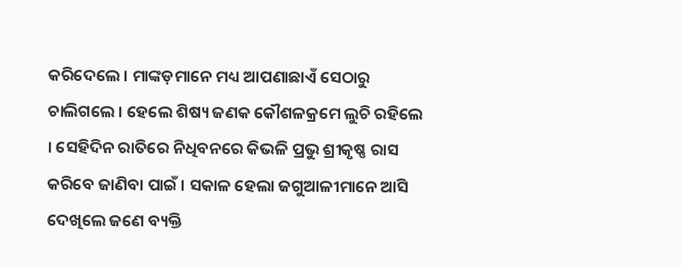କରିଦେଲେ । ମାଙ୍କଡ଼ମାନେ ମଧ୍ୟ ଆପଣାଛାଏଁ ସେଠାରୁ ଚାଲିଗଲେ । ହେଲେ ଶିଷ୍ୟ ଜଣକ କୌଶଳକ୍ରମେ ଲୁଚି ରହିଲେ । ସେହିଦିନ ରାତିରେ ନିଧିବନରେ କିଭଳି ପ୍ରଭୁ ଶ୍ରୀକୃଷ୍ଣ ରାସ କରିବେ ଜାଣିବା ପାଇଁ । ସକାଳ ହେଲା ଜଗୁଆଳୀମାନେ ଆସି ଦେଖିଲେ ଜଣେ ବ୍ୟକ୍ତି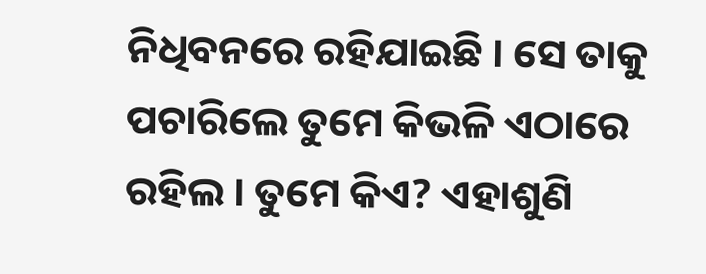ନିଧିବନରେ ରହିଯାଇଛି । ସେ ତାକୁ ପଚାରିଲେ ତୁମେ କିଭଳି ଏଠାରେ ରହିଲ । ତୁମେ କିଏ? ଏହାଶୁଣି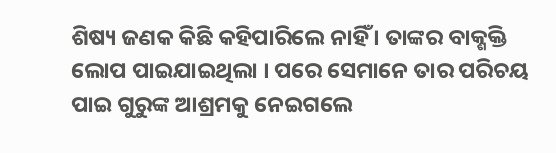ଶିଷ୍ୟ ଜଣକ କିଛି କହିପାରିଲେ ନାହିଁ । ତାଙ୍କର ବାକ୍ଶକ୍ତି ଲୋପ ପାଇଯାଇଥିଲା । ପରେ ସେମାନେ ତାର ପରିଚୟ ପାଇ ଗୁରୁଙ୍କ ଆଶ୍ରମକୁ ନେଇଗଲେ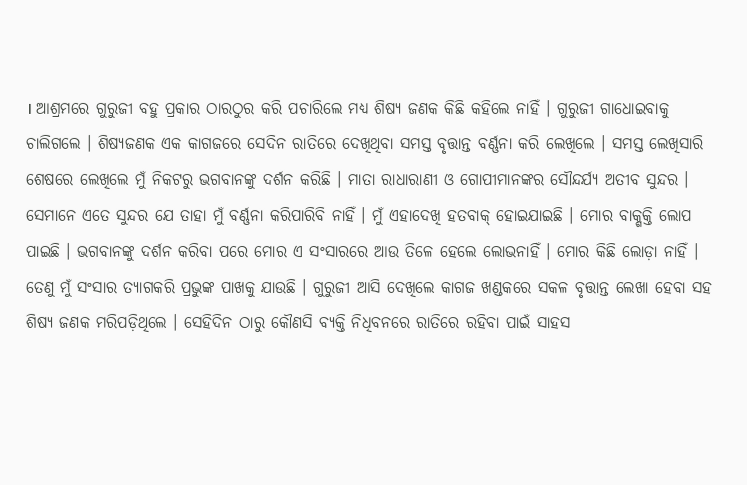। ଆଶ୍ରମରେ ଗୁରୁଜୀ ବହୁ ପ୍ରକାର ଠାରଠୁର କରି ପଚାରିଲେ ମଧ୍ୟ ଶିଷ୍ୟ ଜଣକ କିଛି କହିଲେ ନାହିଁ । ଗୁରୁଜୀ ଗାଧୋଇବାକୁ ଚାଲିଗଲେ । ଶିଷ୍ୟଜଣକ ଏକ କାଗଜରେ ସେଦିନ ରାତିରେ ଦେଖିଥିବା ସମସ୍ତ ବୃତ୍ତାନ୍ତ ବର୍ଣ୍ଣନା କରି ଲେଖିଲେ । ସମସ୍ତ ଲେଖିସାରି ଶେଷରେ ଲେଖିଲେ ମୁଁ ନିକଟରୁ ଭଗବାନଙ୍କୁ ଦର୍ଶନ କରିଛି । ମାତା ରାଧାରାଣୀ ଓ ଗୋପୀମାନଙ୍କର ସୌନ୍ଦର୍ଯ୍ୟ ଅତୀବ ସୁନ୍ଦର । ସେମାନେ ଏତେ ସୁନ୍ଦର ଯେ ତାହା ମୁଁ ବର୍ଣ୍ଣନା କରିପାରିବି ନାହିଁ । ମୁଁ ଏହାଦେଖି ହତବାକ୍ ହୋଇଯାଇଛି । ମୋର ବାକ୍ଶକ୍ତି ଲୋପ ପାଇଛି । ଭଗବାନଙ୍କୁ ଦର୍ଶନ କରିବା ପରେ ମୋର ଏ ସଂସାରରେ ଆଉ ତିଳେ ହେଲେ ଲୋଭନାହିଁ । ମୋର କିଛି ଲୋଡ଼ା ନାହିଁ । ତେଣୁ ମୁଁ ସଂସାର ତ୍ୟାଗକରି ପ୍ରଭୁଙ୍କ ପାଖକୁ ଯାଉଛି । ଗୁରୁଜୀ ଆସି ଦେଖିଲେ କାଗଜ ଖଣ୍ଡକରେ ସକଳ ବୃତ୍ତାନ୍ତ ଲେଖା ହେବା ସହ ଶିଷ୍ୟ ଜଣକ ମରିପଡ଼ିଥିଲେ । ସେହିଦିନ ଠାରୁ କୌଣସି ବ୍ୟକ୍ତି ନିଧିବନରେ ରାତିରେ ରହିବା ପାଇଁ ସାହସ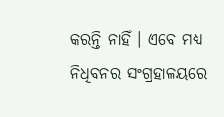କରନ୍ତି ନାହିଁ । ଏବେ ମଧ୍ୟ ନିଧିବନର ସଂଗ୍ରହାଳୟରେ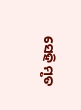ସେହି ମୃତ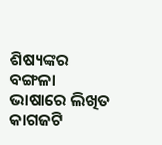ଶିଷ୍ୟଙ୍କର ବଙ୍ଗଳା ଭାଷାରେ ଲିଖିତ କାଗଜଟି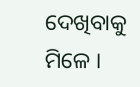ଦେଖିବାକୁ ମିଳେ ।